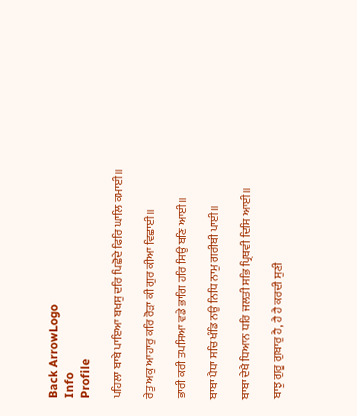Back ArrowLogo
Info
Profile

ਪਹਿਲਾ ਬਾਬੇ ਪਾਇਆ ਬਖਸੁ ਦਰਿ ਪਿਛੋਦੇ ਫਿਰਿ ਘਾਲਿ ਕਮਾਈ॥

ਰੇਤੁ ਅਕੁ ਆਹਾਰੁ ਕਰਿ ਰੋੜਾ ਕੀ ਗੁਰ ਕੀਆ ਵਿਛਾਈ॥

ਭਾਰੀ ਕਰੀ ਤਪਸਿਆ ਵਡੇ ਭਾਗਿ ਹਰਿ ਸਿਉ ਬਣਿ ਆਈ॥

ਬਾਬਾ ਪੈਧਾ ਸਚਿ ਖੰਡਿ ਨਉ ਨਿਧਿ ਨਾਮੁ ਗਰੀਬੀ ਪਾਈ॥

ਬਾਬਾ ਦੇਖੈ ਧਿਆਨ ਧਰਿ ਜਲਤੀ ਸਭਿ ਪ੍ਰਿਥਵੀ ਦਿਸਿ ਆਈ॥

ਬਾਝੁ ਗੁਰੂ ਗੁਬਾਰੁ ਹੈ, ਹੈ ਹੈ ਕਰਦੀ ਸੁਣੀ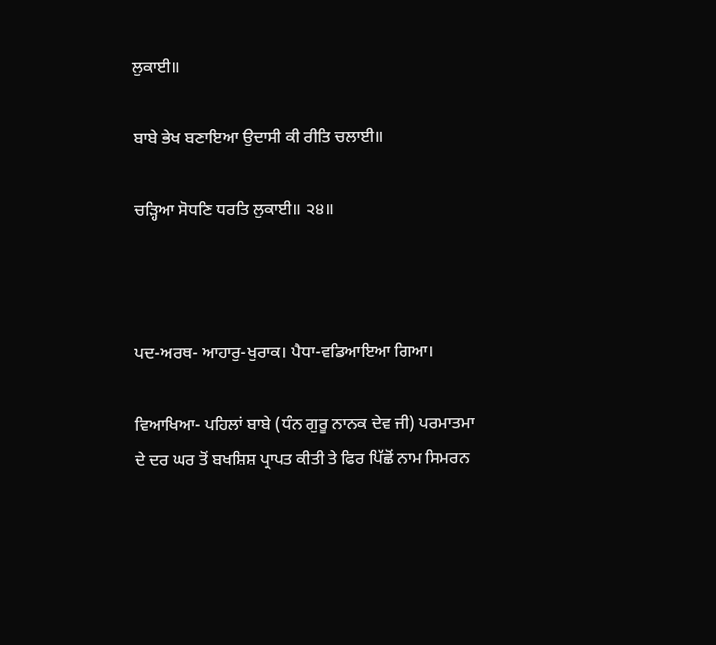ਲੁਕਾਈ॥

ਬਾਬੇ ਭੇਖ ਬਣਾਇਆ ਉਦਾਸੀ ਕੀ ਰੀਤਿ ਚਲਾਈ॥

ਚੜ੍ਹਿਆ ਸੋਧਣਿ ਧਰਤਿ ਲੁਕਾਈ॥ ੨੪॥



ਪਦ-ਅਰਥ- ਆਹਾਰੁ-ਖੁਰਾਕ। ਪੈਧਾ-ਵਡਿਆਇਆ ਗਿਆ।

ਵਿਆਖਿਆ- ਪਹਿਲਾਂ ਬਾਬੇ (ਧੰਨ ਗੁਰੂ ਨਾਨਕ ਦੇਵ ਜੀ) ਪਰਮਾਤਮਾ ਦੇ ਦਰ ਘਰ ਤੋਂ ਬਖਸ਼ਿਸ਼ ਪ੍ਰਾਪਤ ਕੀਤੀ ਤੇ ਫਿਰ ਪਿੱਛੋਂ ਨਾਮ ਸਿਮਰਨ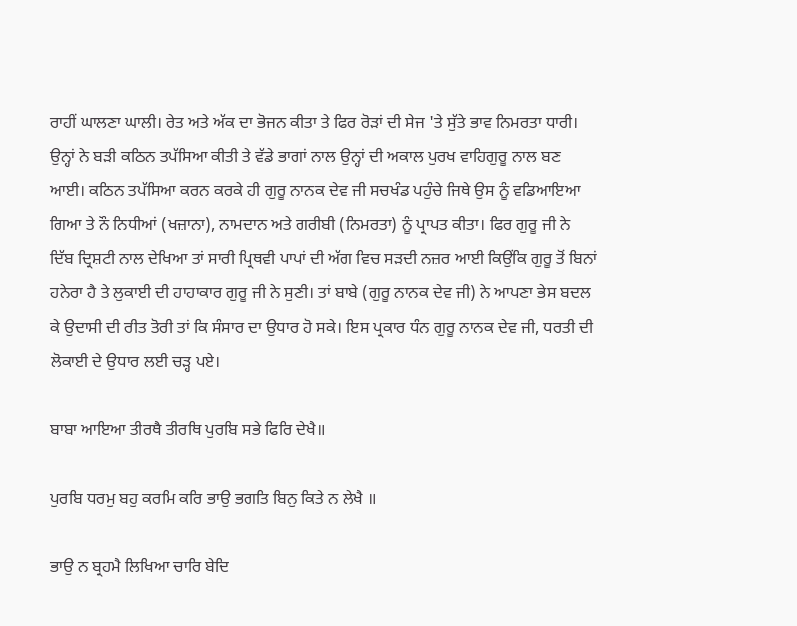ਰਾਹੀਂ ਘਾਲਣਾ ਘਾਲੀ। ਰੇਤ ਅਤੇ ਅੱਕ ਦਾ ਭੋਜਨ ਕੀਤਾ ਤੇ ਫਿਰ ਰੋੜਾਂ ਦੀ ਸੇਜ 'ਤੇ ਸੁੱਤੇ ਭਾਵ ਨਿਮਰਤਾ ਧਾਰੀ। ਉਨ੍ਹਾਂ ਨੇ ਬੜੀ ਕਠਿਨ ਤਪੱਸਿਆ ਕੀਤੀ ਤੇ ਵੱਡੇ ਭਾਗਾਂ ਨਾਲ ਉਨ੍ਹਾਂ ਦੀ ਅਕਾਲ ਪੁਰਖ ਵਾਹਿਗੁਰੂ ਨਾਲ ਬਣ ਆਈ। ਕਠਿਨ ਤਪੱਸਿਆ ਕਰਨ ਕਰਕੇ ਹੀ ਗੁਰੂ ਨਾਨਕ ਦੇਵ ਜੀ ਸਚਖੰਡ ਪਹੁੰਚੇ ਜਿਥੇ ਉਸ ਨੂੰ ਵਡਿਆਇਆ ਗਿਆ ਤੇ ਨੌ ਨਿਧੀਆਂ (ਖਜ਼ਾਨਾ), ਨਾਮਦਾਨ ਅਤੇ ਗਰੀਬੀ (ਨਿਮਰਤਾ) ਨੂੰ ਪ੍ਰਾਪਤ ਕੀਤਾ। ਫਿਰ ਗੁਰੂ ਜੀ ਨੇ ਦਿੱਬ ਦ੍ਰਿਸ਼ਟੀ ਨਾਲ ਦੇਖਿਆ ਤਾਂ ਸਾਰੀ ਪ੍ਰਿਥਵੀ ਪਾਪਾਂ ਦੀ ਅੱਗ ਵਿਚ ਸੜਦੀ ਨਜ਼ਰ ਆਈ ਕਿਉਂਕਿ ਗੁਰੂ ਤੋਂ ਬਿਨਾਂ ਹਨੇਰਾ ਹੈ ਤੇ ਲੁਕਾਈ ਦੀ ਹਾਹਾਕਾਰ ਗੁਰੂ ਜੀ ਨੇ ਸੁਣੀ। ਤਾਂ ਬਾਬੇ (ਗੁਰੂ ਨਾਨਕ ਦੇਵ ਜੀ) ਨੇ ਆਪਣਾ ਭੇਸ ਬਦਲ ਕੇ ਉਦਾਸੀ ਦੀ ਰੀਤ ਤੋਰੀ ਤਾਂ ਕਿ ਸੰਸਾਰ ਦਾ ਉਧਾਰ ਹੋ ਸਕੇ। ਇਸ ਪ੍ਰਕਾਰ ਧੰਨ ਗੁਰੂ ਨਾਨਕ ਦੇਵ ਜੀ, ਧਰਤੀ ਦੀ ਲੋਕਾਈ ਦੇ ਉਧਾਰ ਲਈ ਚੜ੍ਹ ਪਏ।

ਬਾਬਾ ਆਇਆ ਤੀਰਥੈ ਤੀਰਥਿ ਪੁਰਬਿ ਸਭੇ ਫਿਰਿ ਦੇਖੈ॥

ਪੁਰਬਿ ਧਰਮੁ ਬਹੁ ਕਰਮਿ ਕਰਿ ਭਾਉ ਭਗਤਿ ਬਿਨੁ ਕਿਤੇ ਨ ਲੇਖੈ ॥

ਭਾਉ ਨ ਬ੍ਰਹਮੈ ਲਿਖਿਆ ਚਾਰਿ ਬੇਦਿ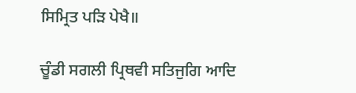ਸਿਮ੍ਰਿਤ ਪੜਿ ਪੇਖੈ॥

ਚੂੰਡੀ ਸਗਲੀ ਪ੍ਰਿਥਵੀ ਸਤਿਜੁਗਿ ਆਦਿ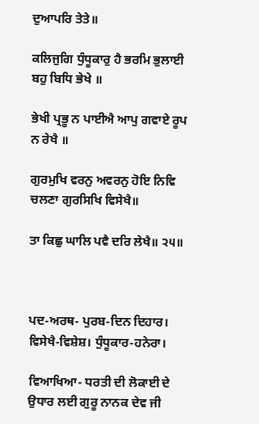ਦੁਆਪਰਿ ਤੇਤੇ॥

ਕਲਿਜੁਗਿ ਧੁੰਧੂਕਾਰੁ ਹੈ ਭਰਮਿ ਭੁਲਾਈ ਬਹੁ ਬਿਧਿ ਭੇਖੇ ॥

ਭੇਖੀ ਪ੍ਰਭੂ ਨ ਪਾਈਐ ਆਪੁ ਗਵਾਏ ਰੂਪ ਨ ਰੇਖੈ ॥

ਗੁਰਮੁਖਿ ਵਰਨੁ ਅਵਰਨੁ ਹੋਇ ਨਿਵਿ ਚਲਣਾ ਗੁਰਸਿਖਿ ਵਿਸੇਖੈ॥

ਤਾ ਕਿਛੁ ਘਾਲਿ ਪਵੈ ਦਰਿ ਲੇਖੈ॥ ੨੫॥



ਪਦ-ਅਰਥ- ਪੁਰਬ-ਦਿਨ ਦਿਹਾਰ। ਵਿਸੇਖੈ-ਵਿਸ਼ੇਸ਼। ਧੁੰਧੂਕਾਰ-ਹਨੇਰਾ।

ਵਿਆਖਿਆ- ਧਰਤੀ ਦੀ ਲੋਕਾਈ ਦੇ ਉਧਾਰ ਲਈ ਗੁਰੂ ਨਾਨਕ ਦੇਵ ਜੀ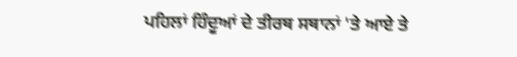ਪਹਿਲਾਂ ਹਿੰਦੂਆਂ ਦੇ ਤੀਰਥ ਸਥਾਨਾਂ 'ਤੇ ਆਏ ਤੇ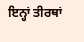ਇਨ੍ਹਾਂ ਤੀਰਥਾਂ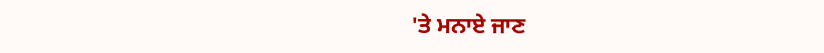'ਤੇ ਮਨਾਏ ਜਾਣ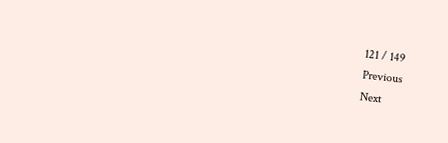121 / 149
Previous
Next